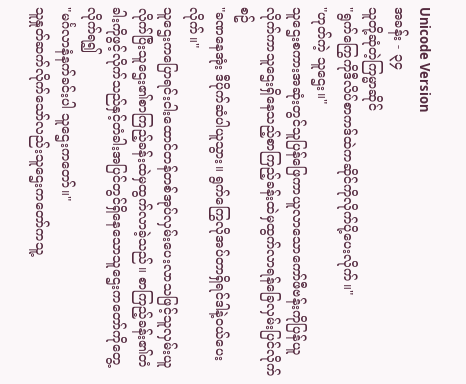Unicode Version
အခန်း - ၃၄
သူတို့ဆုံတဲ့ကြမ္မာဆိုင်
"ရွက်ကြွေကိုဒီလိပ်စာကဒ်ထဲကဆိုင်ကိုလိုက်ပို့ပေးလိုက်။"
"ဟုတ်ကဲ့ သူဌေး။"
သူဌေးစကားအဆုံးတွင်သူပြန်ဖြေကာယူလာသောကော်ဖီဗန်းကိုပြန်ယူလိုက်ကာသူဌေးရှိနေသည့်စာကြည့်ခန်းထဲမှထွက်လာရန်ခြေလှမ်းပြင်လိုက်စဥ်
"ခဏနေအုံး ဒီပိုက်ဆံပါယူသွား။ ရွက်ကြွေလိုအပ်တာရှိရင်ဒါနဲ့ဝယ်ပေးလိုက်။"
သူဌေးကပြောရင်းငါးထောင်တန်တစ်အုပ်လှမ်းပေးလာသဖြင့်သူလှမ်းယူလိုက်ပြီးသူဌေး၏စာကြည့်ခန်းထဲမှထွက်လာခဲ့သည်။ စာကြည့်ခန်း၏တံခါးကိုဖွင့်လိုက်သည်နှင့်တံခါးအပြင်တွင်ရှိနေသောသူဌေးကတော်ကိုတွေ့လိုက်ရ၍
"မင်္ဂလာနံနက်ခင်းပါ သူဌေးကတော်။"
သူနှုတ်ဆက်လိုက်သော်လည်းသူဌေးကတော်ကသူ့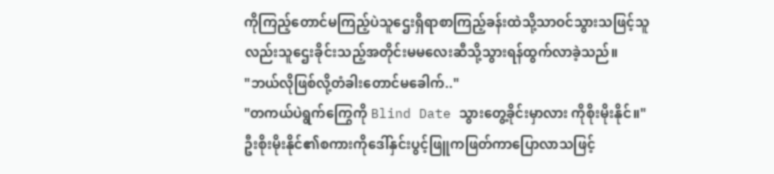ကိုကြည့်တောင်မကြည့်ပဲသူဌေးရှိရာစာကြည့်ခန်းထဲသို့သာဝင်သွားသဖြင့်သူလည်းသူဌေးခိုင်းသည့်အတိုင်းမမလေးဆီသို့သွားရန်ထွက်လာခဲ့သည်။
"ဘယ်လိုဖြစ်လို့တံခါးတောင်မခေါက်.."
"တကယ်ပဲရွက်ကြွေကို Blind Date သွားတွေ့ခိုင်းမှာလား ကိုစိုးမိုးနိုင်။"
ဦးစိုးမိုးနိုင်၏စကားကိုဒေါ်နှင်းပွင့်ဖြူကဖြတ်ကာပြောလာသဖြင့်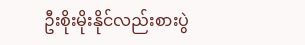ဦးစိုးမိုးနိုင်လည်းစားပွဲ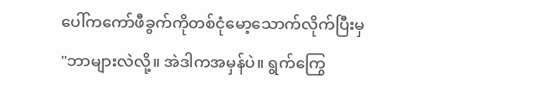ပေါ်ကကော်ဖီခွက်ကိုတစ်ငုံမော့သောက်လိုက်ပြီးမှ
"ဘာများလဲလို့။ အဲဒါကအမှန်ပဲ။ ရွက်ကြွေ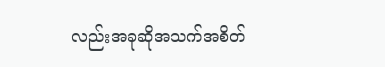လည်းအခုဆိုအသက်အစိတ်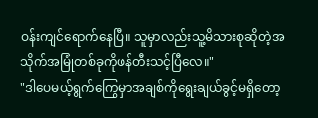ဝန်းကျင်ရောက်နေပြီ။ သူမှာလည်းသူ့မိသားစုဆိုတဲ့အသိုက်အမြုံတစ်ခုကိုဖန်တီးသင့်ပြီလေ။"
"ဒါပေမယ့်ရွက်ကြွေမှာအချစ်ကိုရွေးချယ်ခွင့်မရှိတော့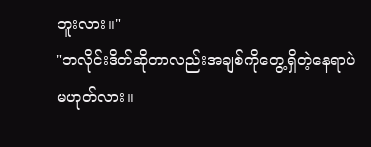ဘူးလား။"
"ဘလိုင်းဒိတ်ဆိုတာလည်းအချစ်ကိုတွေ့ရှိတဲ့နေရာပဲမဟုတ်လား။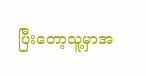ပြီးတော့သူ့မှာအ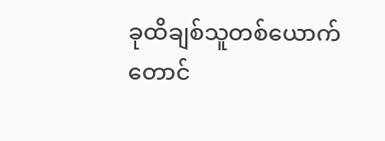ခုထိချစ်သူတစ်ယောက်တောင်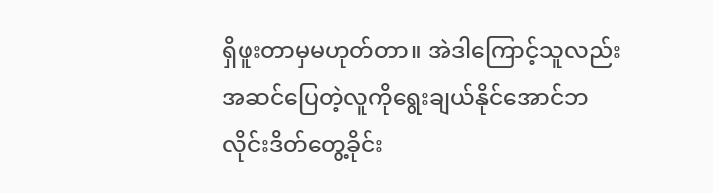ရှိဖူးတာမှမဟုတ်တာ။ အဲဒါကြောင့်သူလည်းအဆင်ပြေတဲ့လူကိုရွေးချယ်နိုင်အောင်ဘလိုင်းဒိတ်တွေ့ခိုင်း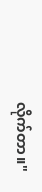လိုက်တာ။"